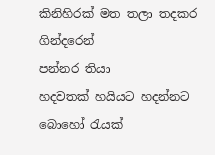කිනිහිරක් මත තලා තදකර ගින්දරෙන්
පන්නර තියා
හදවතක් හයියට හදන්නට බොහෝ රැයක්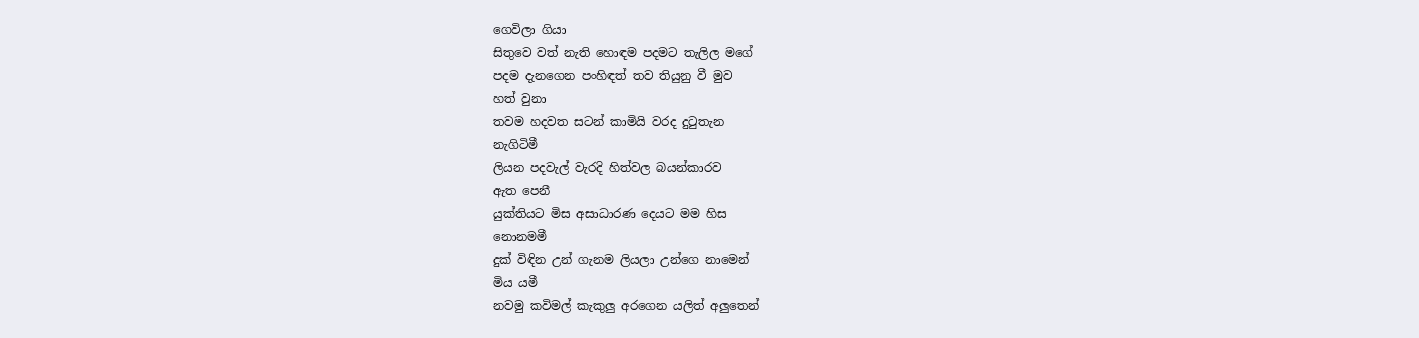ගෙවිලා ගියා
සිතුවෙ වත් නැති හොඳම පදමට තැලිල මගේ
පදම දැනගෙන පංහිඳත් තව තියුනු වී මුව
හත් වුනා
තවම හදවත සටන් කාමියි වරද දුටුතැන
නැගිටිමී
ලියන පදවැල් වැරදි හිත්වල බයන්කාරව
ඇත පෙනී
යුක්තියට මිස අසාධාරණ දෙයට මම හිස
නොනමමී
දුක් විඳින උන් ගැනම ලියලා උන්ගෙ නාමෙන්
මිය යමී
නවමු කවිමල් කැකුලු අරගෙන යලිත් අලුතෙන්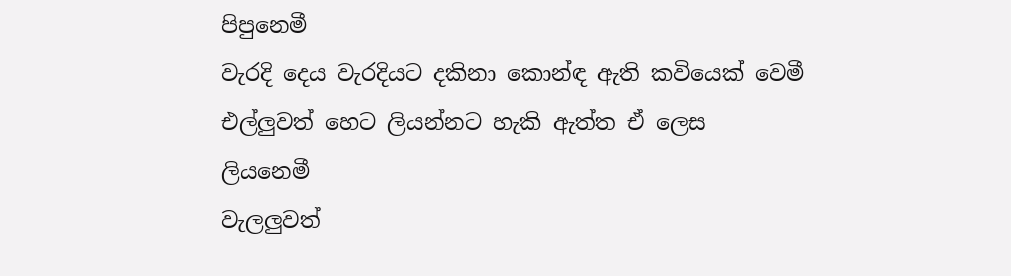පිපුනෙමී
වැරදි දෙය වැරදියට දකිනා කොන්ඳ ඇති කවියෙක් වෙමී
එල්ලුවත් හෙට ලියන්නට හැකි ඇත්ත ඒ ලෙස
ලියනෙමී
වැලලුවත්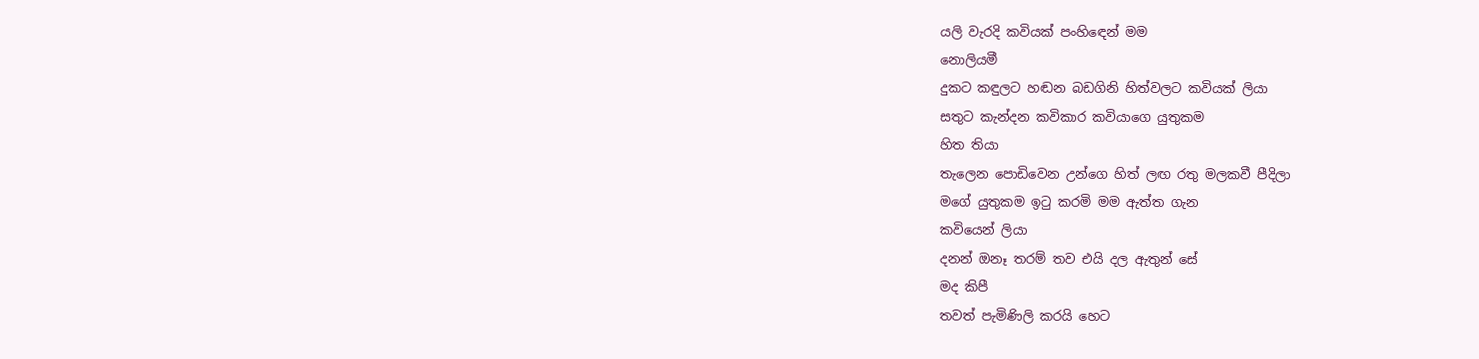යලි වැරදි කවියක් පංහිඳෙන් මම
නොලියමී
දුකට කඳුලට හඬන බඩගිනි හිත්වලට කවියක් ලියා
සතුට කැන්දන කවිකාර කවියාගෙ යුතුකම
හිත තියා
තැලෙන පොඩිවෙන උන්ගෙ හිත් ලඟ රතු මලකවී පීදිලා
මගේ යුතුකම ඉටු කරමි මම ඇත්ත ගැන
කවියෙන් ලියා
දනන් ඔනෑ තරම් තව එයි දල ඇතුන් සේ
මද කිපී
තවත් පැමිණිලි කරයි හෙට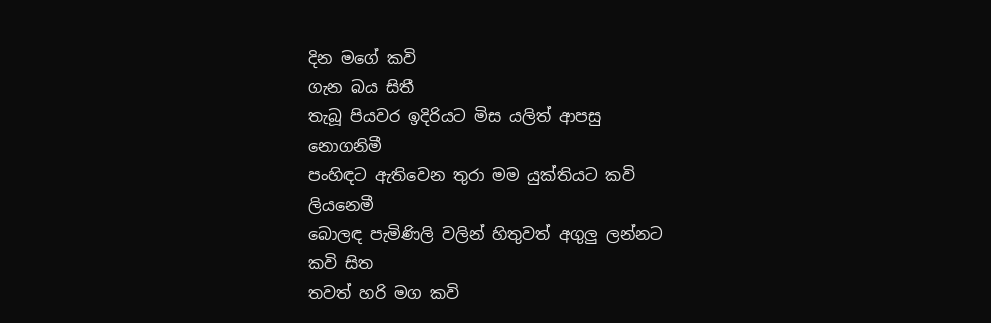දින මගේ කවි
ගැන බය සිතී
තැබූ පියවර ඉදිරියට මිස යලිත් ආපසු
නොගනිමී
පංහිඳට ඇතිවෙන තුරා මම යුක්තියට කවි
ලියනෙමී
බොලඳ පැමිණිලි වලින් හිතුවත් අගුලු ලන්නට
කවි සිත
තවත් හරි මග කවි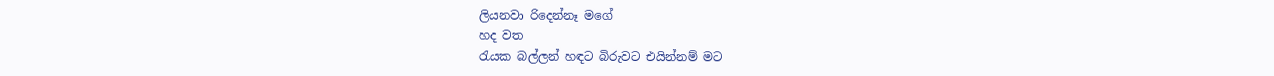ලියනවා රිදෙන්නෑ මගේ
හද වත
රැයක බල්ලන් හඳට බිරුවට එයින්නම් මට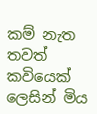කම් නැත
තවත් කවියෙක් ලෙසින් මිය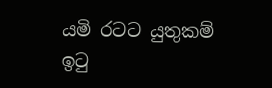යමි රටට යුතුකම්
ඉටු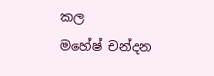කල
මහේෂ් චන්දන